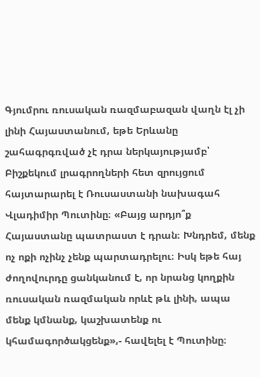Գյումրու ռուսական ռազմաբազան վաղն էլ չի լինի Հայաստանում, եթե Երևանը շահագրգռված չէ դրա ներկայությամբ՝ Բիշքեկում լրագրողների հետ զրույցում հայտարարել է Ռուսաստանի նախագահ Վլադիմիր Պուտինը։ «Բայց արդյո՞ք Հայաստանը պատրաստ է դրան։ Խնդրեմ, մենք ոչ ոքի ոչինչ չենք պարտադրելու։ Իսկ եթե հայ ժողովուրդը ցանկանում է, որ նրանց կողքին ռուսական ռազմական որևէ թև լինի, ապա մենք կմնանք, կաշխատենք ու կհամագործակցենք»,- հավելել է Պուտինը։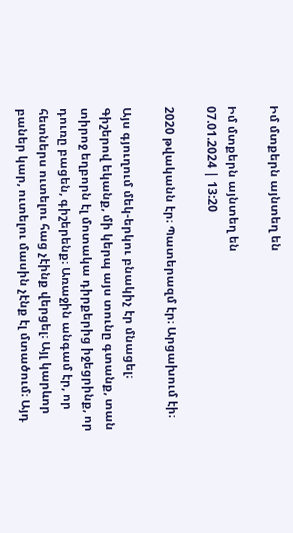Իմ մտքերն այնտեղ են

Իմ մտքերն այնտեղ են
07.01.2024 | 13:20

2020 թվականն էր։ Պատերազմ էր։ Արցախում էի։

Այս գյուղում մեկ-երկու բնակիչ էր մնացել։ Գիշերով եկանք, մի կերպ այս տունը գտանք, տան տիրոջ եղբորն էլ մոտակա դիրքերից իջեցրինք, որ դուռը բացեն, գիշերենք։ Առաջին անգամ էր, որ հետներս ուտելու հաց չէինք վերցել։ Այլ կարևոր բաներ կար, ուտելու մասին չէնք էլ մտածում։ Այդ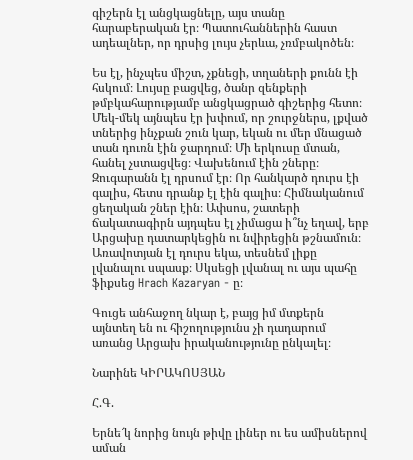գիշերն էլ անցկացնելը, այս տանը հարաբերական էր։ Պատուհաններին հաստ ադեալներ, որ դրսից լույս չերևա, չռմբակոծեն։

Ես էլ, ինչպես միշտ, չքնեցի, տղաների քունն էի հսկում։ Լույսը բացվեց, ծանր զենքերի թմբկահարությամբ անցկացրած գիշերից հետո։ Մեկ-մեկ այնպես էր խփում, որ շուրջներս, լքված տներից ինչքան շուն կար, եկան ու մեր մնացած տան դուռն էին ջարդում։ Մի երկուսը մտան, հանել չստացվեց։ Վախենում էին շները։ Զուգարանն էլ դրսում էր։ Որ հանկարծ դուրս էի գալիս, հետս դրանք էլ էին գալիս։ Հիմնականում ցեղական շներ էին։ Ափսոս, շատերի ճակատագիրն այդպես էլ չիմացա ի՞նչ եղավ, երբ Արցախը դատարկեցին ու նվիրեցին թշնամուն։ Առավոտյան էլ դուրս եկա, տեսնեմ լիքը լվանալու սպասք։ Սկսեցի լվանալ ու այս պահը ֆիքսեց Hrach Kazaryan - ը։

Գուցե անհաջող նկար է, բայց իմ մտքերն այնտեղ են ու հիշողությունս չի դադարում առանց Արցախ իրականությունը ընկալել։

Նարինե ԿԻՐԱԿՈՍՅԱՆ

Հ.Գ.

Երնե՜կ նորից նույն թիվը լիներ ու ես ամիսներով աման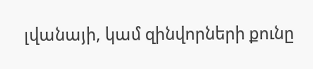լվանայի, կամ զինվորների քունը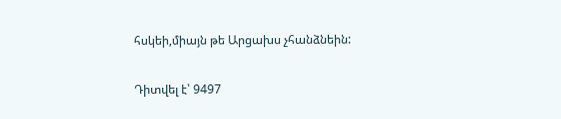հսկեի,միայն թե Արցախս չհանձնեին:

Դիտվել է՝ 9497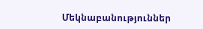Մեկնաբանություններ